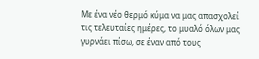Με ένα νέο θερμό κύμα να μας απασχολεί τις τελευταίες ημέρες, το μυαλό όλων μας γυρνάει πίσω, σε έναν από τους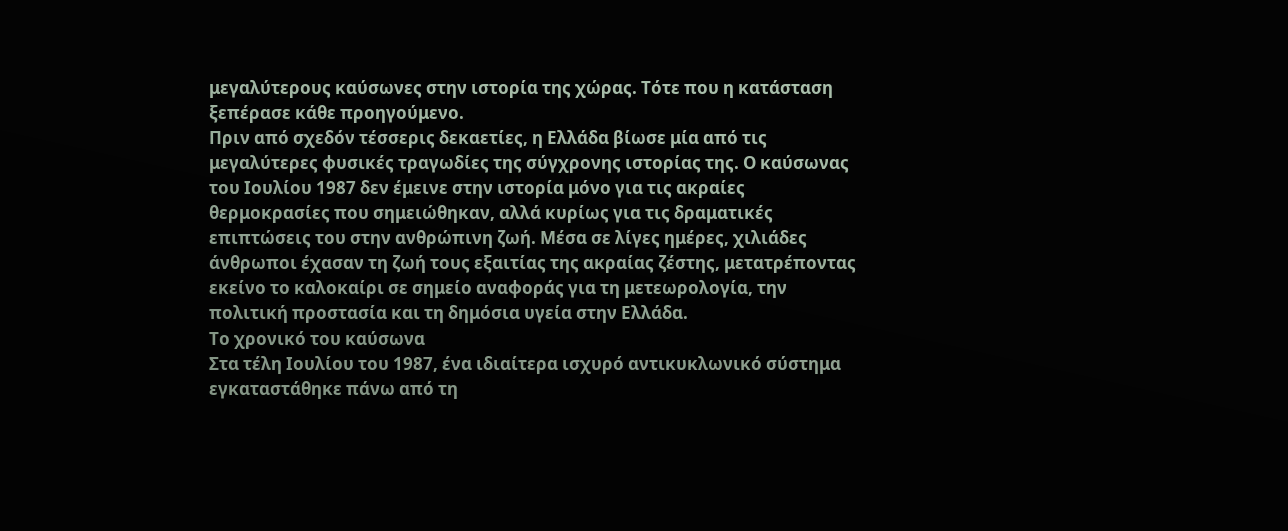μεγαλύτερους καύσωνες στην ιστορία της χώρας. Τότε που η κατάσταση ξεπέρασε κάθε προηγούμενο.
Πριν από σχεδόν τέσσερις δεκαετίες, η Ελλάδα βίωσε μία από τις μεγαλύτερες φυσικές τραγωδίες της σύγχρονης ιστορίας της. Ο καύσωνας του Ιουλίου 1987 δεν έμεινε στην ιστορία μόνο για τις ακραίες θερμοκρασίες που σημειώθηκαν, αλλά κυρίως για τις δραματικές επιπτώσεις του στην ανθρώπινη ζωή. Μέσα σε λίγες ημέρες, χιλιάδες άνθρωποι έχασαν τη ζωή τους εξαιτίας της ακραίας ζέστης, μετατρέποντας εκείνο το καλοκαίρι σε σημείο αναφοράς για τη μετεωρολογία, την πολιτική προστασία και τη δημόσια υγεία στην Ελλάδα.
Το χρονικό του καύσωνα
Στα τέλη Ιουλίου του 1987, ένα ιδιαίτερα ισχυρό αντικυκλωνικό σύστημα εγκαταστάθηκε πάνω από τη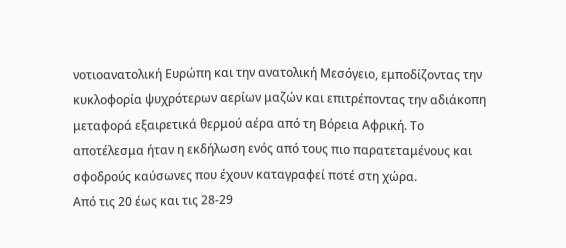νοτιοανατολική Ευρώπη και την ανατολική Μεσόγειο, εμποδίζοντας την κυκλοφορία ψυχρότερων αερίων μαζών και επιτρέποντας την αδιάκοπη μεταφορά εξαιρετικά θερμού αέρα από τη Βόρεια Αφρική. Το αποτέλεσμα ήταν η εκδήλωση ενός από τους πιο παρατεταμένους και σφοδρούς καύσωνες που έχουν καταγραφεί ποτέ στη χώρα.
Από τις 20 έως και τις 28-29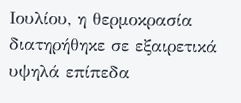Ιουλίου, η θερμοκρασία διατηρήθηκε σε εξαιρετικά υψηλά επίπεδα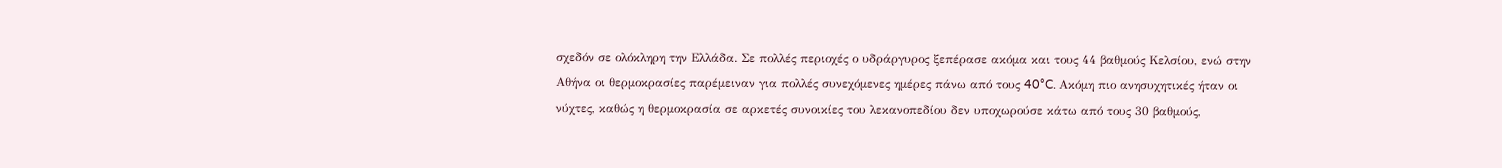σχεδόν σε ολόκληρη την Ελλάδα. Σε πολλές περιοχές ο υδράργυρος ξεπέρασε ακόμα και τους 44 βαθμούς Κελσίου, ενώ στην Αθήνα οι θερμοκρασίες παρέμειναν για πολλές συνεχόμενες ημέρες πάνω από τους 40°C. Ακόμη πιο ανησυχητικές ήταν οι νύχτες, καθώς η θερμοκρασία σε αρκετές συνοικίες του λεκανοπεδίου δεν υποχωρούσε κάτω από τους 30 βαθμούς,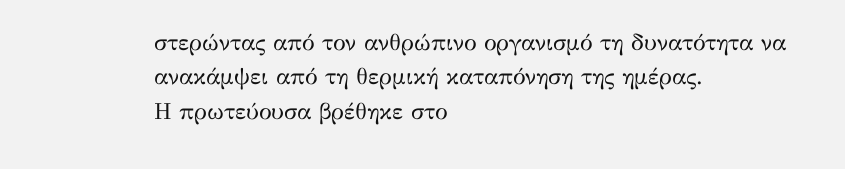στερώντας από τον ανθρώπινο οργανισμό τη δυνατότητα να ανακάμψει από τη θερμική καταπόνηση της ημέρας.
Η πρωτεύουσα βρέθηκε στο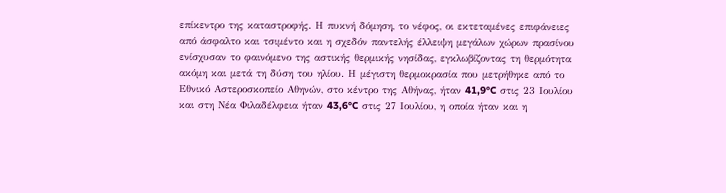επίκεντρο της καταστροφής. Η πυκνή δόμηση, το νέφος, οι εκτεταμένες επιφάνειες από άσφαλτο και τσιμέντο και η σχεδόν παντελής έλλειψη μεγάλων χώρων πρασίνου ενίσχυσαν το φαινόμενο της αστικής θερμικής νησίδας, εγκλωβίζοντας τη θερμότητα ακόμη και μετά τη δύση του ηλίου. Η μέγιστη θερμοκρασία που μετρήθηκε από το Εθνικό Αστεροσκοπείο Αθηνών, στο κέντρο της Αθήνας, ήταν 41,9°C στις 23 Ιουλίου και στη Νέα Φιλαδέλφεια ήταν 43,6°C στις 27 Ιουλίου, η οποία ήταν και η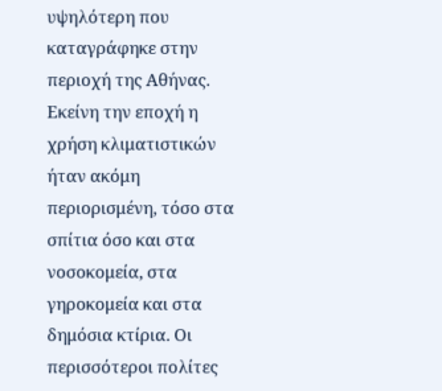υψηλότερη που καταγράφηκε στην περιοχή της Αθήνας. Εκείνη την εποχή η χρήση κλιματιστικών ήταν ακόμη περιορισμένη, τόσο στα σπίτια όσο και στα νοσοκομεία, στα γηροκομεία και στα δημόσια κτίρια. Οι περισσότεροι πολίτες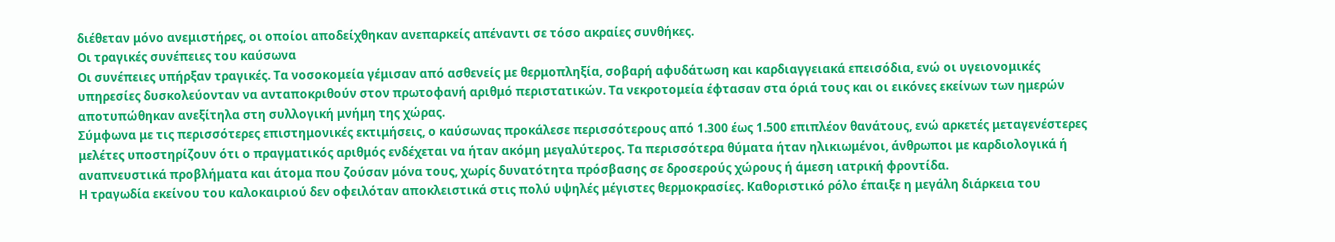διέθεταν μόνο ανεμιστήρες, οι οποίοι αποδείχθηκαν ανεπαρκείς απέναντι σε τόσο ακραίες συνθήκες.
Οι τραγικές συνέπειες του καύσωνα
Οι συνέπειες υπήρξαν τραγικές. Τα νοσοκομεία γέμισαν από ασθενείς με θερμοπληξία, σοβαρή αφυδάτωση και καρδιαγγειακά επεισόδια, ενώ οι υγειονομικές υπηρεσίες δυσκολεύονταν να ανταποκριθούν στον πρωτοφανή αριθμό περιστατικών. Τα νεκροτομεία έφτασαν στα όριά τους και οι εικόνες εκείνων των ημερών αποτυπώθηκαν ανεξίτηλα στη συλλογική μνήμη της χώρας.
Σύμφωνα με τις περισσότερες επιστημονικές εκτιμήσεις, ο καύσωνας προκάλεσε περισσότερους από 1.300 έως 1.500 επιπλέον θανάτους, ενώ αρκετές μεταγενέστερες μελέτες υποστηρίζουν ότι ο πραγματικός αριθμός ενδέχεται να ήταν ακόμη μεγαλύτερος. Τα περισσότερα θύματα ήταν ηλικιωμένοι, άνθρωποι με καρδιολογικά ή αναπνευστικά προβλήματα και άτομα που ζούσαν μόνα τους, χωρίς δυνατότητα πρόσβασης σε δροσερούς χώρους ή άμεση ιατρική φροντίδα.
Η τραγωδία εκείνου του καλοκαιριού δεν οφειλόταν αποκλειστικά στις πολύ υψηλές μέγιστες θερμοκρασίες. Καθοριστικό ρόλο έπαιξε η μεγάλη διάρκεια του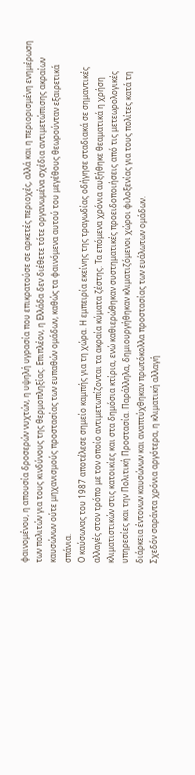φαινομένου, η απουσία δροσερών νυχτών, η υψηλή υγρασία που επικρατούσε σε αρκετές περιοχές, αλλά και η περιορισμένη ενημέρωση των πολιτών για τους κινδύνους της θερμοπληξίας. Επιπλέον, η Ελλάδα δεν διέθετε τότε οργανωμένα σχέδια αντιμετώπισης ακραίων καυσώνων ούτε μηχανισμούς προστασίας των ευπαθών ομάδων, καθώς τα φαινόμενα αυτού του μεγέθους θεωρούνταν εξαιρετικά σπάνια.
Ο καύσωνας του 1987 αποτέλεσε σημείο καμπής για τη χώρα. Η εμπειρία εκείνης της τραγωδίας οδήγησε σταδιακά σε σημαντικές αλλαγές στον τρόπο με τον οποίο αντιμετωπίζονται τα ακραία κύματα ζέστης. Τα επόμενα χρόνια αυξήθηκε θεαματικά η χρήση κλιματιστικών στις κατοικίες και στα δημόσια κτίρια, ενώ καθιερώθηκαν συστηματικές προειδοποιήσεις από τις μετεωρολογικές υπηρεσίες και την Πολιτική Προστασία. Παράλληλα, δημιουργήθηκαν κλιματιζόμενοι χώροι φιλοξενίας για τους πολίτες κατά τη διάρκεια έντονων καυσώνων και αναπτύχθηκαν πρωτόκολλα προστασίας των ευάλωτων ομάδων.
Σχεδόν σαράντα χρόνια αργότερα, η κλιματική αλλαγή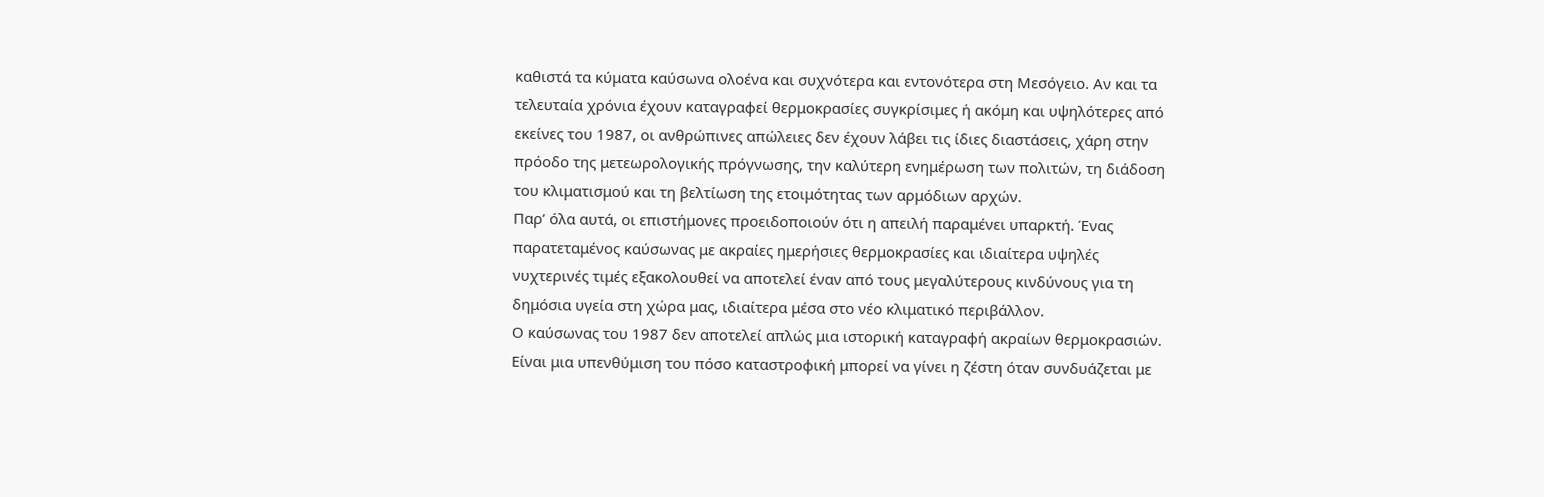καθιστά τα κύματα καύσωνα ολοένα και συχνότερα και εντονότερα στη Μεσόγειο. Αν και τα τελευταία χρόνια έχουν καταγραφεί θερμοκρασίες συγκρίσιμες ή ακόμη και υψηλότερες από εκείνες του 1987, οι ανθρώπινες απώλειες δεν έχουν λάβει τις ίδιες διαστάσεις, χάρη στην πρόοδο της μετεωρολογικής πρόγνωσης, την καλύτερη ενημέρωση των πολιτών, τη διάδοση του κλιματισμού και τη βελτίωση της ετοιμότητας των αρμόδιων αρχών.
Παρ’ όλα αυτά, οι επιστήμονες προειδοποιούν ότι η απειλή παραμένει υπαρκτή. Ένας παρατεταμένος καύσωνας με ακραίες ημερήσιες θερμοκρασίες και ιδιαίτερα υψηλές νυχτερινές τιμές εξακολουθεί να αποτελεί έναν από τους μεγαλύτερους κινδύνους για τη δημόσια υγεία στη χώρα μας, ιδιαίτερα μέσα στο νέο κλιματικό περιβάλλον.
Ο καύσωνας του 1987 δεν αποτελεί απλώς μια ιστορική καταγραφή ακραίων θερμοκρασιών. Είναι μια υπενθύμιση του πόσο καταστροφική μπορεί να γίνει η ζέστη όταν συνδυάζεται με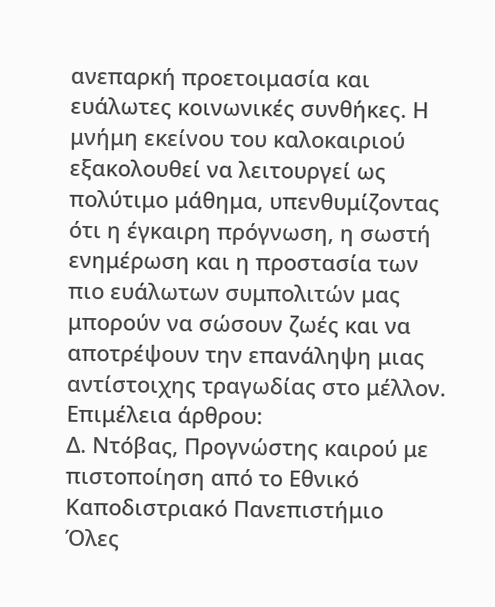ανεπαρκή προετοιμασία και ευάλωτες κοινωνικές συνθήκες. Η μνήμη εκείνου του καλοκαιριού εξακολουθεί να λειτουργεί ως πολύτιμο μάθημα, υπενθυμίζοντας ότι η έγκαιρη πρόγνωση, η σωστή ενημέρωση και η προστασία των πιο ευάλωτων συμπολιτών μας μπορούν να σώσουν ζωές και να αποτρέψουν την επανάληψη μιας αντίστοιχης τραγωδίας στο μέλλον.
Επιμέλεια άρθρου:
Δ. Ντόβας, Προγνώστης καιρού με πιστοποίηση από το Εθνικό Καποδιστριακό Πανεπιστήμιο
Όλες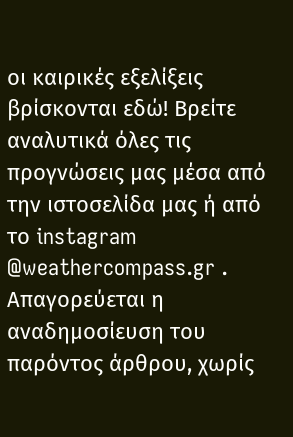οι καιρικές εξελίξεις βρίσκονται εδώ! Βρείτε αναλυτικά όλες τις προγνώσεις μας μέσα από την ιστοσελίδα μας ή από το instagram @weathercompass.gr .
Απαγορεύεται η αναδημοσίευση του παρόντος άρθρου, χωρίς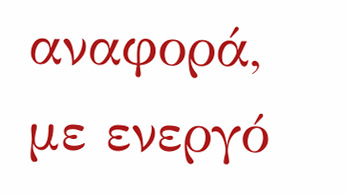αναφορά, με ενεργό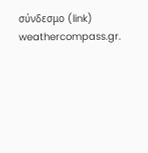σύνδεσμο (link) weathercompass.gr.